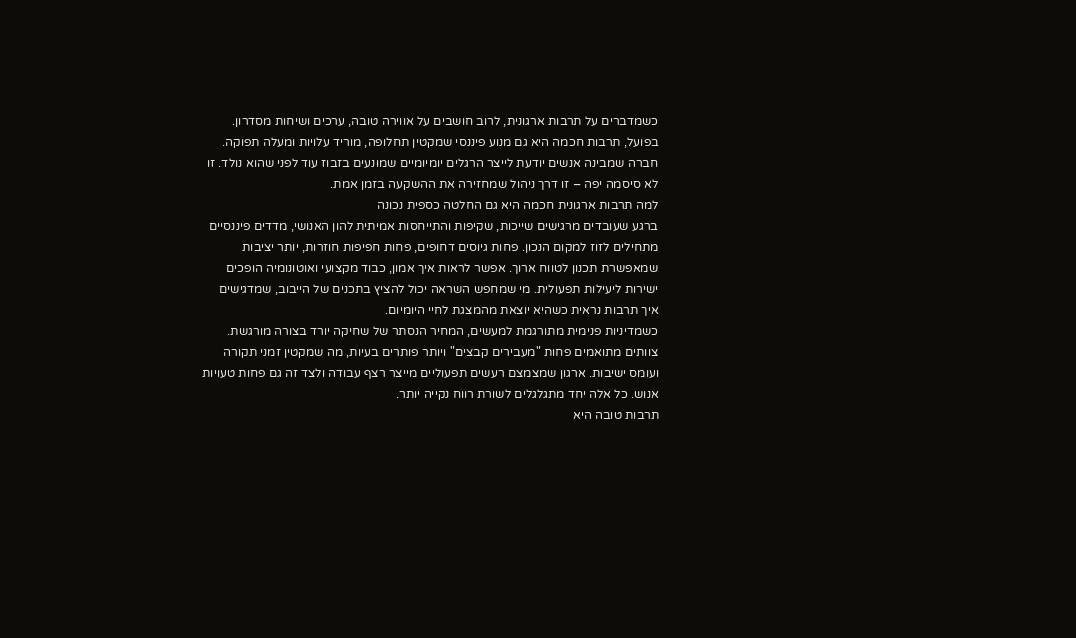כשמדברים על תרבות ארגונית, לרוב חושבים על אווירה טובה, ערכים ושיחות מסדרון. בפועל, תרבות חכמה היא גם מנוע פיננסי שמקטין תחלופה, מוריד עלויות ומעלה תפוקה. חברה שמבינה אנשים יודעת לייצר הרגלים יומיומיים שמונעים בזבוז עוד לפני שהוא נולד. זו לא סיסמה יפה – זו דרך ניהול שמחזירה את ההשקעה בזמן אמת.
למה תרבות ארגונית חכמה היא גם החלטה כספית נכונה
ברגע שעובדים מרגישים שייכות, שקיפות והתייחסות אמיתית להון האנושי, מדדים פיננסיים מתחילים לזוז למקום הנכון. פחות גיוסים דחופים, פחות חפיפות חוזרות, יותר יציבות שמאפשרת תכנון לטווח ארוך. אפשר לראות איך אמון, כבוד מקצועי ואוטונומיה הופכים ישירות ליעילות תפעולית. מי שמחפש השראה יכול להציץ בתכנים של הייבוב, שמדגישים איך תרבות נראית כשהיא יוצאת מהמצגת לחיי היומיום.
כשמדיניות פנימית מתורגמת למעשים, המחיר הנסתר של שחיקה יורד בצורה מורגשת. צוותים מתואמים פחות "מעבירים קבצים" ויותר פותרים בעיות, מה שמקטין זמני תקורה ועומס ישיבות. ארגון שמצמצם רעשים תפעוליים מייצר רצף עבודה ולצד זה גם פחות טעויות אנוש. כל אלה יחד מתגלגלים לשורת רווח נקייה יותר.
תרבות טובה היא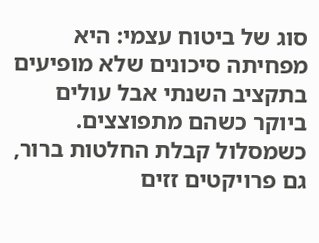סוג של ביטוח עצמי: היא מפחיתה סיכונים שלא מופיעים בתקציב השנתי אבל עולים ביוקר כשהם מתפוצצים. כשמסלול קבלת החלטות ברור, גם פרויקטים זזים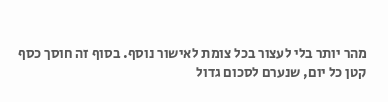מהר יותר בלי לעצור בכל צומת לאישור נוסף. בסוף זה חוסך כסף קטן כל יום, שנערם לסכום גדול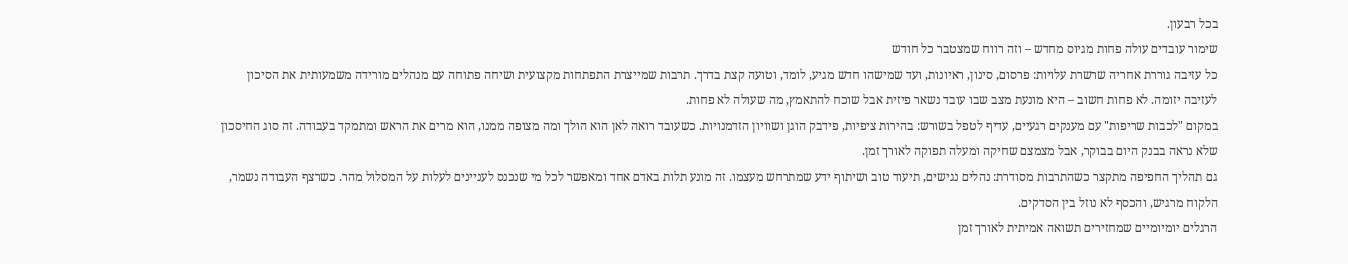בכל רבעון.
שימור עובדים עולה פחות מגיוס מחדש – וזה רווח שמצטבר כל חודש
כל עזיבה גוררת אחריה שרשרת עלויות: פרסום, סינון, ראיונות, ועד שמישהו חדש מגיע, לומד, וטועה קצת בדרך. תרבות שמייצרת התפתחות מקצועית ושיחה פתוחה עם מנהלים מורידה משמעותית את הסיכון לעזיבה יזומה. לא פחות חשוב – היא מונעת מצב שבו עובד נשאר פיזית אבל שוכח להתאמץ, מה שעולה לא פחות.
במקום "לכבות שריפות" עם מענקים רגעיים, עדיף לטפל בשורש: בהירות ציפיות, פידבק הוגן ושוויון הזדמנויות. כשעובד רואה לאן הוא הולך ומה מצופה ממנו, הוא מרים את הראש ומתמקד בעבודה. זה סוג החיסכון שלא נראה בבנק היום בבוקר, אבל מצמצם שחיקה ומעלה תפוקה לאורך זמן.
גם תהליך החפיפה מתקצר כשהתרבות מסודרת: נהלים נגישים, תיעוד טוב ושיתוף ידע שמתרחש מעצמו. זה מונע תלות באדם אחד ומאפשר לכל מי שנכנס לעניינים לעלות על המסלול מהר. כשרצף העבודה נשמר, הלקוח מרגיש, והכסף לא נוזל בין הסדקים.
הרגלים יומיומיים שמחזירים תשואה אמיתית לאורך זמן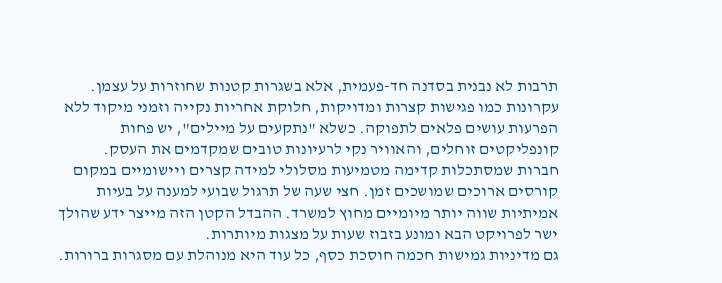תרבות לא נבנית בסדנה חד-פעמית, אלא בשגרות קטנות שחוזרות על עצמן. עקרונות כמו פגישות קצרות ומדויקות, חלוקת אחריות נקייה וזמני מיקוד ללא הפרעות עושים פלאים לתפוקה. כשלא "נתקעים על מיילים", יש פחות קונפליקטים זוחלים, והאוויר נקי לרעיונות טובים שמקדמים את העסק.
חברות שמסתכלות קדימה מטמיעות מסלולי למידה קצרים ויישומיים במקום קורסים ארוכים שמושכים זמן. חצי שעה של תרגול שבועי למענה על בעיות אמיתיות שווה יותר מיומיים מחוץ למשרד. ההבדל הקטן הזה מייצר ידע שהולך ישר לפרויקט הבא ומונע בזבוז שעות על מצגות מיותרות.
גם מדיניות גמישות חכמה חוסכת כסף, כל עוד היא מנוהלת עם מסגרות ברורות.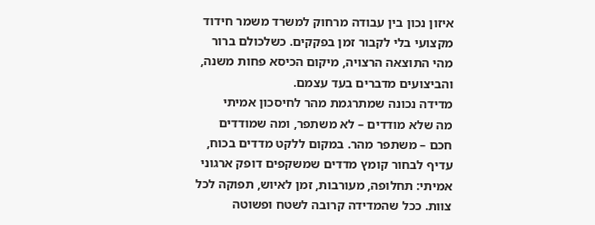איזון נכון בין עבודה מרחוק למשרד משמר חידוד מקצועי בלי לקבור זמן בפקקים. כשלכולם ברור מהי התוצאה הרצויה, מיקום הכיסא פחות משנה, והביצועים מדברים בעד עצמם.
מדידה נכונה שמתרגמת מהר לחיסכון אמיתי
מה שלא מודדים – לא משתפר, ומה שמודדים חכם – משתפר מהר. במקום ללקט מדדים בכוח, עדיף לבחור קומץ מדדים שמשקפים דופק ארגוני אמיתי: תחלופה, מעורבות, זמן לאיוש, תפוקה לכל צוות. ככל שהמדידה קרובה לשטח ופשוטה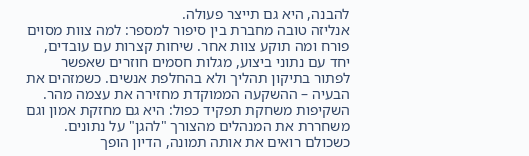להבנה, היא גם תייצר פעולה.
אנליזה טובה מחברת בין סיפור למספר: למה צוות מסוים פורח ומה תוקע צוות אחר. שיחות קצרות עם עובדים, יחד עם נתוני ביצוע, מגלות חסמים חוזרים שאפשר לפתור בתיקון תהליך ולא בהחלפת אנשים. כשמזהים את הבעיה – ההשקעה הממוקדת מחזירה את עצמה מהר.
השקיפות משחקת תפקיד כפול: היא גם מחזקת אמון וגם משחררת את המנהלים מהצורך "להגן" על נתונים. כשכולם רואים את אותה תמונה, הדיון הופך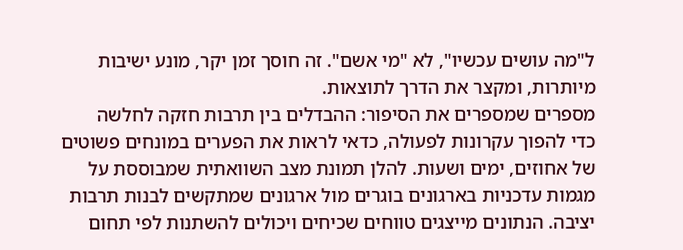ל"מה עושים עכשיו", לא "מי אשם". זה חוסך זמן יקר, מונע ישיבות מיותרות, ומקצר את הדרך לתוצאות.
מספרים שמספרים את הסיפור: ההבדלים בין תרבות חזקה לחלשה
כדי להפוך עקרונות לפעולה, כדאי לראות את הפערים במונחים פשוטים של אחוזים, ימים ושעות. להלן תמונת מצב השוואתית שמבוססת על מגמות עדכניות בארגונים בוגרים מול ארגונים שמתקשים לבנות תרבות יציבה. הנתונים מייצגים טווחים שכיחים ויכולים להשתנות לפי תחום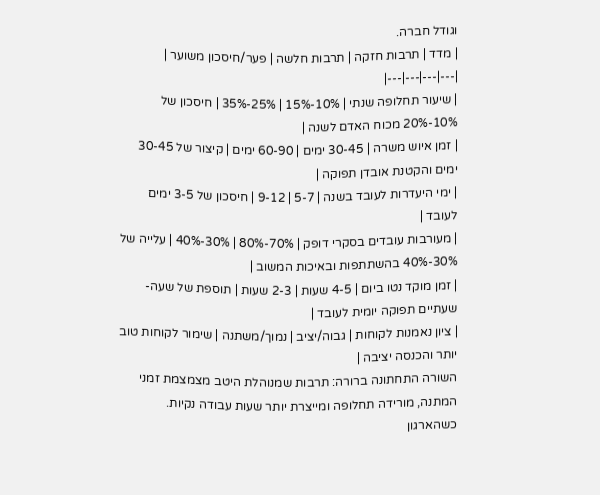וגודל חברה.
| מדד | תרבות חזקה | תרבות חלשה | פער/חיסכון משוער |
|---|---|---|---|
| שיעור תחלופה שנתי | 10%-15% | 25%-35% | חיסכון של 10%-20% מכוח האדם לשנה |
| זמן איוש משרה | 30-45 ימים | 60-90 ימים | קיצור של 30-45 ימים והקטנת אובדן תפוקה |
| ימי היעדרות לעובד בשנה | 5-7 | 9-12 | חיסכון של 3-5 ימים לעובד |
| מעורבות עובדים בסקרי דופק | 70%-80% | 30%-40% | עלייה של 30%-40% בהשתתפות ובאיכות המשוב |
| זמן מוקד נטו ביום | 4-5 שעות | 2-3 שעות | תוספת של שעה-שעתיים תפוקה יומית לעובד |
| ציון נאמנות לקוחות | גבוה/יציב | נמוך/משתנה | שימור לקוחות טוב יותר והכנסה יציבה |
השורה התחתונה ברורה: תרבות שמנוהלת היטב מצמצמת זמני המתנה, מורידה תחלופה ומייצרת יותר שעות עבודה נקיות. כשהארגון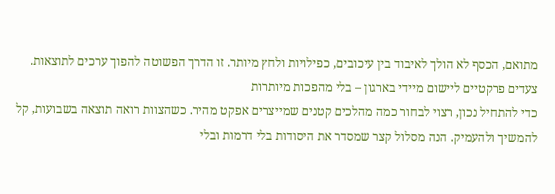מתואם, הכסף לא הולך לאיבוד בין עיכובים, כפילויות ולחץ מיותר. זו הדרך הפשוטה להפוך ערכים לתוצאות.
צעדים פרקטיים ליישום מיידי בארגון – בלי מהפכות מיותרות
כדי להתחיל נכון, רצוי לבחור כמה מהלכים קטנים שמייצרים אפקט מהיר. כשהצוות רואה תוצאה בשבועות, קל להמשיך ולהעמיק. הנה מסלול קצר שמסדר את היסודות בלי דרמות ובלי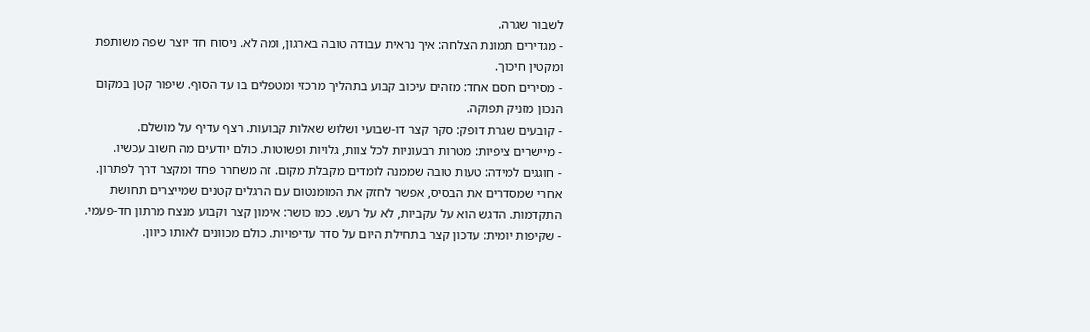לשבור שגרה.
- מגדירים תמונת הצלחה: איך נראית עבודה טובה בארגון, ומה לא. ניסוח חד יוצר שפה משותפת ומקטין חיכוך.
- מסירים חסם אחד: מזהים עיכוב קבוע בתהליך מרכזי ומטפלים בו עד הסוף. שיפור קטן במקום הנכון מזניק תפוקה.
- קובעים שגרת דופק: סקר קצר דו-שבועי ושלוש שאלות קבועות. רצף עדיף על מושלם.
- מיישרים ציפיות: מטרות רבעוניות לכל צוות, גלויות ופשוטות. כולם יודעים מה חשוב עכשיו.
- חוגגים למידה: טעות טובה שממנה לומדים מקבלת מקום. זה משחרר פחד ומקצר דרך לפתרון.
אחרי שמסדרים את הבסיס, אפשר לחזק את המומנטום עם הרגלים קטנים שמייצרים תחושת התקדמות. הדגש הוא על עקביות, לא על רעש. כמו כושר: אימון קצר וקבוע מנצח מרתון חד-פעמי.
- שקיפות יומית: עדכון קצר בתחילת היום על סדר עדיפויות. כולם מכוונים לאותו כיוון.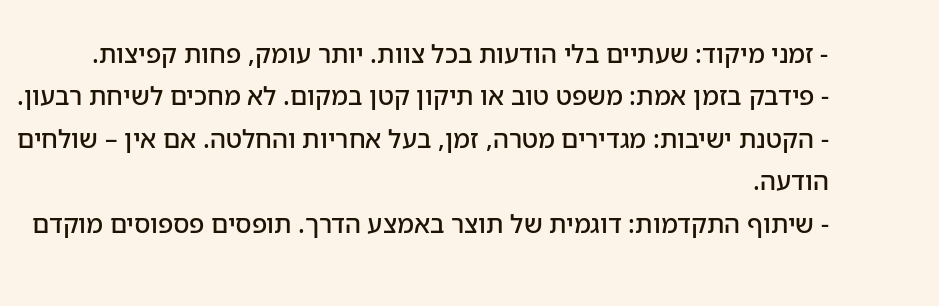- זמני מיקוד: שעתיים בלי הודעות בכל צוות. יותר עומק, פחות קפיצות.
- פידבק בזמן אמת: משפט טוב או תיקון קטן במקום. לא מחכים לשיחת רבעון.
- הקטנת ישיבות: מגדירים מטרה, זמן, בעל אחריות והחלטה. אם אין – שולחים הודעה.
- שיתוף התקדמות: דוגמית של תוצר באמצע הדרך. תופסים פספוסים מוקדם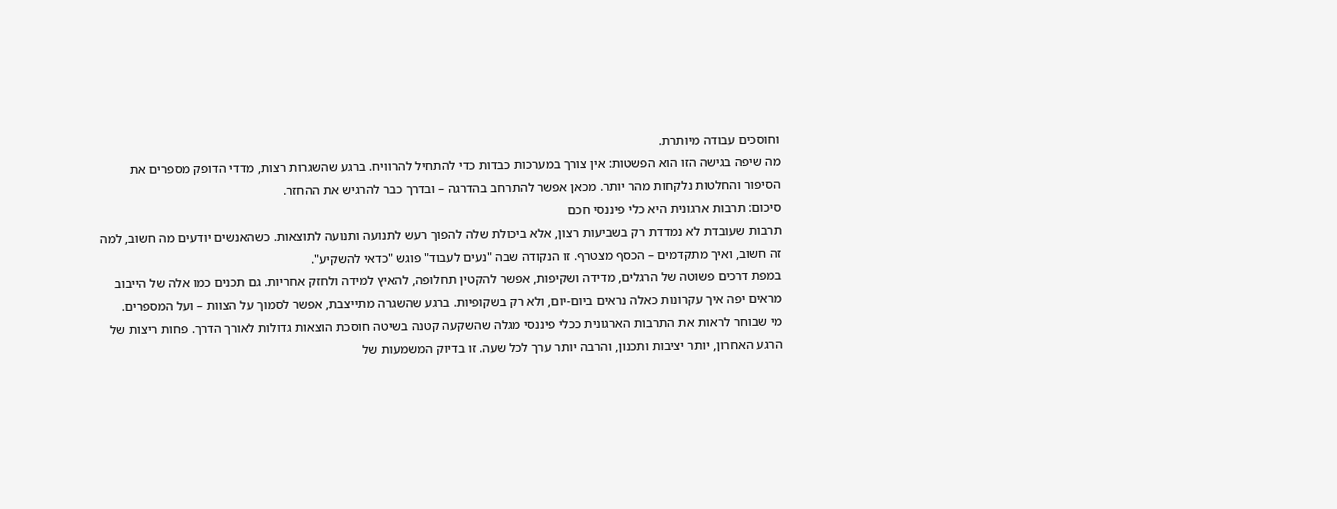וחוסכים עבודה מיותרת.
מה שיפה בגישה הזו הוא הפשטות: אין צורך במערכות כבדות כדי להתחיל להרוויח. ברגע שהשגרות רצות, מדדי הדופק מספרים את הסיפור והחלטות נלקחות מהר יותר. מכאן אפשר להתרחב בהדרגה – ובדרך כבר להרגיש את ההחזר.
סיכום: תרבות ארגונית היא כלי פיננסי חכם
תרבות שעובדת לא נמדדת רק בשביעות רצון, אלא ביכולת שלה להפוך רעש לתנועה ותנועה לתוצאות. כשהאנשים יודעים מה חשוב, למה זה חשוב, ואיך מתקדמים – הכסף מצטרף. זו הנקודה שבה "נעים לעבוד" פוגש "כדאי להשקיע".
במפת דרכים פשוטה של הרגלים, מדידה ושקיפות, אפשר להקטין תחלופה, להאיץ למידה ולחזק אחריות. גם תכנים כמו אלה של הייבוב מראים יפה איך עקרונות כאלה נראים ביום-יום, ולא רק בשקופיות. ברגע שהשגרה מתייצבת, אפשר לסמוך על הצוות – ועל המספרים.
מי שבוחר לראות את התרבות הארגונית ככלי פיננסי מגלה שהשקעה קטנה בשיטה חוסכת הוצאות גדולות לאורך הדרך. פחות ריצות של הרגע האחרון, יותר יציבות ותכנון, והרבה יותר ערך לכל שעה. זו בדיוק המשמעות של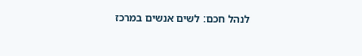לנהל חכם: לשים אנשים במרכז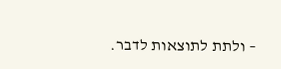– ולתת לתוצאות לדבר.